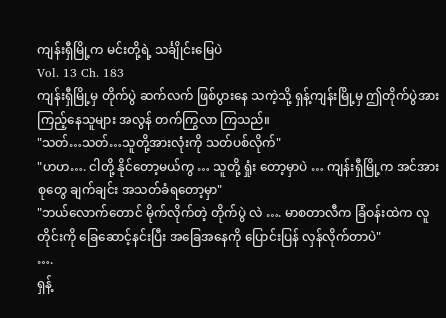ကျန်းရှီမြို့က မင်းတို့ရဲ့ သင်္ချိုင်းမြေပဲ
Vol. 13 Ch. 183
ကျန်းရှီမြို့မှ တိုက်ပွဲ ဆက်လက် ဖြစ်ပွားနေ သကဲ့သို့ ရှန့်ကျန်းမြို့မှ ဤတိုက်ပွဲအား ကြည့်နေသူများ အလွန် တက်ကြွလာ ကြသည်။
"သတ်…သတ်…သူတို့အားလုံးကို သတ်ပစ်လိုက်"
"ဟဟ…. ငါတို့ နိုင်တော့မယ်ကွ … သူတို့ ရှုံး တော့မှာပဲ … ကျန်းရှီမြို့က အင်အားစုတွေ ချက်ချင်း အသတ်ခံရတော့မှာ"
"ဘယ်လောက်တောင် မိုက်လိုက်တဲ့ တိုက်ပွဲ လဲ …. မာစတာလီက ခြံဝန်းထဲက လူတိုင်းကို ခြေဆောင့်နင်းပြီး အခြေအနေကို ပြောင်းပြန် လှန်လိုက်တာပဲ"
….
ရှန့်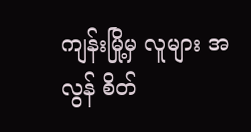ကျန်းမြို့မှ လူများ အလွန် စိတ်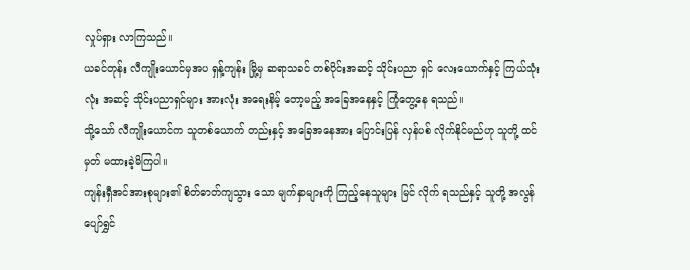လှုပ်ရှား လာကြသည်။
ယခင်တုန်း လီကျိုးယောင်မှအပ ရှန့်ကျန်း မြို့မှ ဆရာသခင် တစ်ပိုင်းအဆင့် သိုင်းပညာ ရှင် လေးယောက်နှင့် ကြယ်သုံးလုံး အဆင့် သိုင်းပညာရှင်များ အားလုံး အရေးနိမ့် တော့မည့် အခြေအနေနှင့် ကြုံတွေ့နေ ရသည်။
သို့သော် လီကျိုးယောင်က သူတစ်ယောက် တည်းနှင့် အခြေအနေအား ပြောင်းပြန် လှန်ပစ် လိုက်နိုင်မည်ဟု သူတို့ ထင်မှတ် မထားခဲ့မိကြပါ။
ကျန်းရှီအင်အားစုများ၏ စိတ်ဓာတ်ကျသွား သော မျက်နှာများကို ကြည့်နေသူများ မြင် လိုက် ရသည်နှင့် သူတို့ အလွန် ပျော်ရွှင်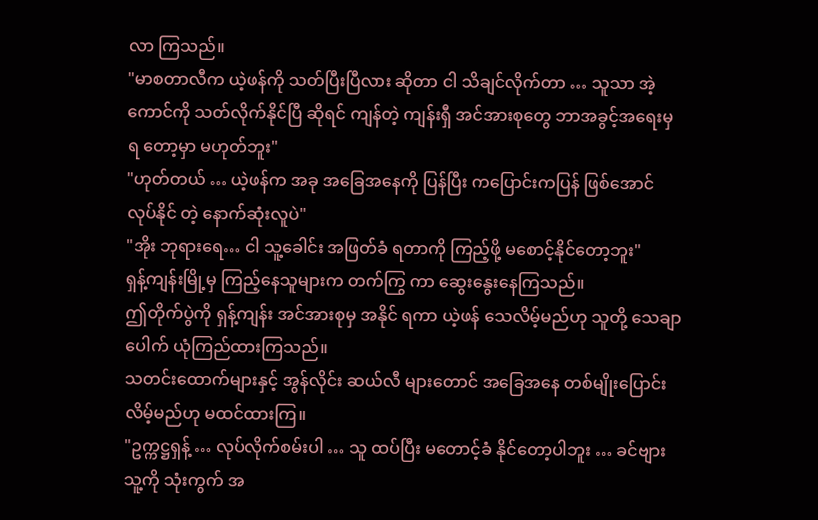လာ ကြသည်။
"မာစတာလီက ယဲ့ဖန်ကို သတ်ပြီးပြီလား ဆိုတာ ငါ သိချင်လိုက်တာ … သူသာ အဲ့ ကောင်ကို သတ်လိုက်နိုင်ပြီ ဆိုရင် ကျန်တဲ့ ကျန်းရှီ အင်အားစုတွေ ဘာအခွင့်အရေးမှ ရ တော့မှာ မဟုတ်ဘူး"
"ဟုတ်တယ် … ယဲ့ဖန်က အခု အခြေအနေကို ပြန်ပြီး ကပြောင်းကပြန် ဖြစ်အောင် လုပ်နိုင် တဲ့ နောက်ဆုံးလူပဲ"
"အိုး ဘုရားရေ… ငါ သူ့ခေါင်း အဖြတ်ခံ ရတာကို ကြည့်ဖို့ မစောင့်နိုင်တော့ဘူး"
ရှန့်ကျန်းမြို့မှ ကြည့်နေသူများက တက်ကြွ ကာ ဆွေးနွေးနေကြသည်။
ဤတိုက်ပွဲကို ရှန့်ကျန်း အင်အားစုမှ အနိုင် ရကာ ယဲ့ဖန် သေလိမ့်မည်ဟု သူတို့ သေချာ ပေါက် ယုံကြည်ထားကြသည်။
သတင်းထောက်များနှင့် အွန်လိုင်း ဆယ်လီ များတောင် အခြေအနေ တစ်မျိုးပြောင်း လိမ့်မည်ဟု မထင်ထားကြ။
"ဥက္ကဋ္ဌရှန့် … လုပ်လိုက်စမ်းပါ … သူ ထပ်ပြီး မတောင့်ခံ နိုင်တော့ပါဘူး … ခင်ဗျား သူ့ကို သုံးကွက် အ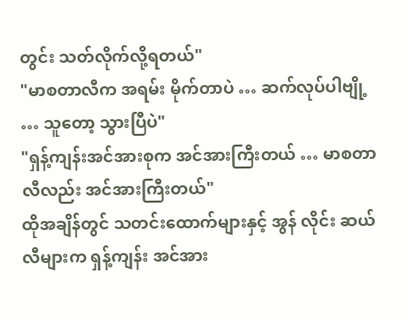တွင်း သတ်လိုက်လို့ရတယ်"
"မာစတာလီက အရမ်း မိုက်တာပဲ … ဆက်လုပ်ပါဗျို့ … သူတော့ သွားပြီပဲ"
"ရှန့်ကျန်းအင်အားစုက အင်အားကြီးတယ် … မာစတာလီလည်း အင်အားကြီးတယ်"
ထိုအချိန်တွင် သတင်းထောက်များနှင့် အွန် လိုင်း ဆယ်လီများက ရှန့်ကျန်း အင်အား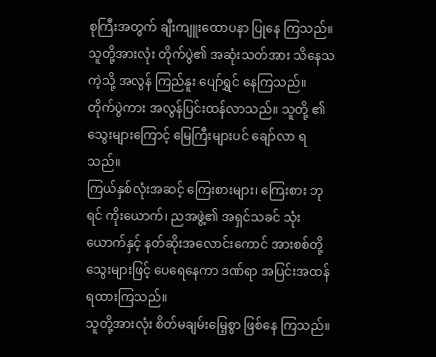စုကြီးအတွက် ချီးကျူးထောပနာ ပြုနေ ကြသည်။
သူတို့အားလုံး တိုက်ပွဲ၏ အဆုံးသတ်အား သိနေသကဲ့သို့ အလွန် ကြည်နူး ပျော်ရွှင် နေကြသည်။
တိုက်ပွဲကား အလွန်ပြင်းထန်လာသည်။ သူတို့ ၏ သွေးများကြောင့် မြေကြီးများပင် ချော်လာ ရသည်။
ကြယ်နှစ်လုံးအဆင့် ကြေးစားများ၊ ကြေးစား ဘုရင် ကိုးယောက်၊ ညအဖွဲ့၏ အရှင်သခင် သုံးယောက်နှင့် နတ်ဆိုးအလောင်းကောင် အားစစ်တို့ သွေးများဖြင့် ပေရေနေကာ ဒဏ်ရာ အပြင်းအထန် ရထားကြသည်။
သူတို့အားလုံး စိတ်မချမ်းမြေ့စွာ ဖြစ်နေ ကြသည်။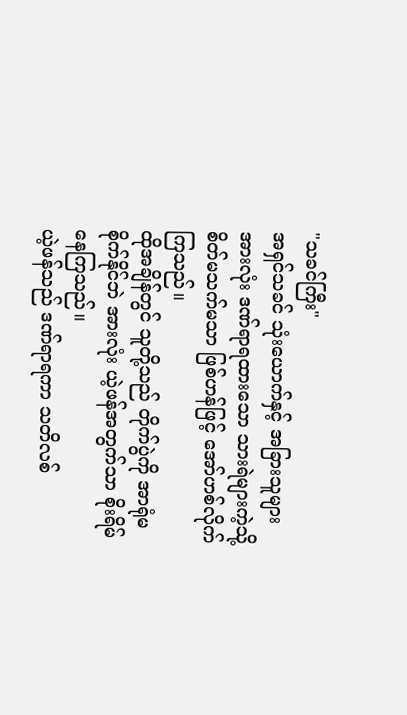"သခင်ကြီး"
အရှင်သခင် သုံးယောက်နှင့် အခြားသူများ အားလုံး ဒဏ်ရာရထားသော သားရဲများကဲ့သို့ စိတ်မသက်မသာ ဖြစ်ဟန်ဖြင့် အော်ဟစ်လိုက်ကြသည်။
ထိုအချိန်တွင် သူတို့သည် တိုက်ပွဲကို အာရုံမစိုက်နိုင်ဘဲ အားလုံး ယဲ့ဖန်အတွက်သာ စိုးရိမ်နေကြသည်။
ယဲ့ဖန်သည် ဒဏ်ရာရကာ သတိလစ်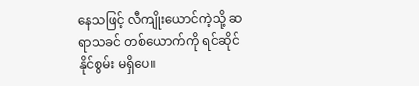နေသဖြင့် လီကျိုးယောင်ကဲ့သို့ ဆရာသခင် တစ်ယောက်ကို ရင်ဆိုင်နိုင်စွမ်း မရှိပေ။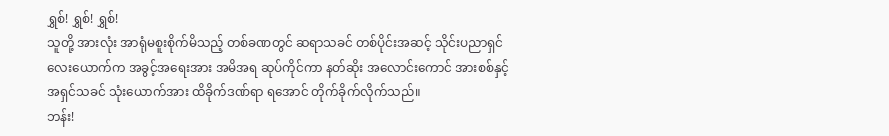ရွှစ်! ရွှစ်! ရွှစ်!
သူတို့ အားလုံး အာရုံမစူးစိုက်မိသည့် တစ်ခဏတွင် ဆရာသခင် တစ်ပိုင်းအဆင့် သိုင်းပညာရှင် လေးယောက်က အခွင့်အရေးအား အမိအရ ဆုပ်ကိုင်ကာ နတ်ဆိုး အလောင်းကောင် အားစစ်နှင့် အရှင်သခင် သုံးယောက်အား ထိခိုက်ဒဏ်ရာ ရအောင် တိုက်ခိုက်လိုက်သည်။
ဘန်း!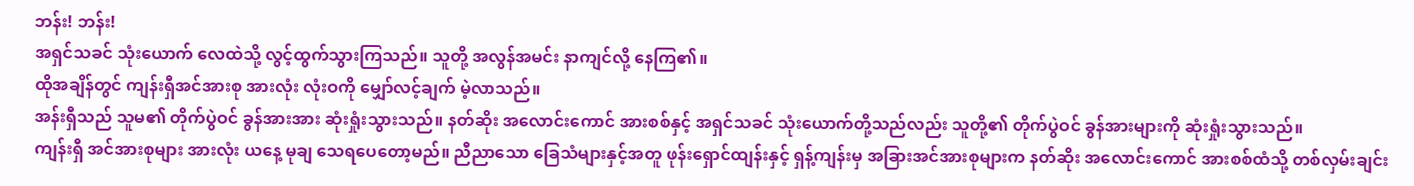ဘန်း! ဘန်း!
အရှင်သခင် သုံးယောက် လေထဲသို့ လွင့်ထွက်သွားကြသည်။ သူတို့ အလွန်အမင်း နာကျင်လို့ နေကြ၏။
ထိုအချိန်တွင် ကျန်းရှီအင်အားစု အားလုံး လုံးဝကို မျှော်လင့်ချက် မဲ့လာသည်။
အန်းရှီသည် သူမ၏ တိုက်ပွဲဝင် ခွန်အားအား ဆုံးရှုံးသွားသည်။ နတ်ဆိုး အလောင်းကောင် အားစစ်နှင့် အရှင်သခင် သုံးယောက်တို့သည်လည်း သူတို့၏ တိုက်ပွဲဝင် ခွန်အားများကို ဆုံးရှုံးသွားသည်။
ကျန်းရှီ အင်အားစုများ အားလုံး ယနေ့ မုချ သေရပေတော့မည်။ ညီညာသော ခြေသံများနှင့်အတူ ဖုန်းရှောင်ထျန်းနှင့် ရှန့်ကျန်းမှ အခြားအင်အားစုများက နတ်ဆိုး အလောင်းကောင် အားစစ်ထံသို့ တစ်လှမ်းချင်း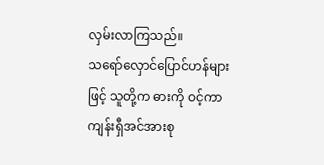လှမ်းလာကြသည်။
သရော်လှောင်ပြောင်ဟန်များဖြင့် သူတို့က ဓားကို ဝင့်ကာ ကျန်းရှီအင်အားစု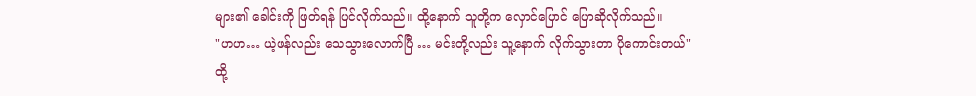များ၏ ခေါင်းကို ဖြတ်ရန် ပြင်လိုက်သည်။ ထို့နောက် သူတို့က လှောင်ပြောင် ပြောဆိုလိုက်သည်။
"ဟဟ… ယဲ့ဖန်လည်း သေသွားလောက်ပြီ … မင်းတို့လည်း သူ့နောက် လိုက်သွားတာ ပိုကောင်းတယ်"
ထို့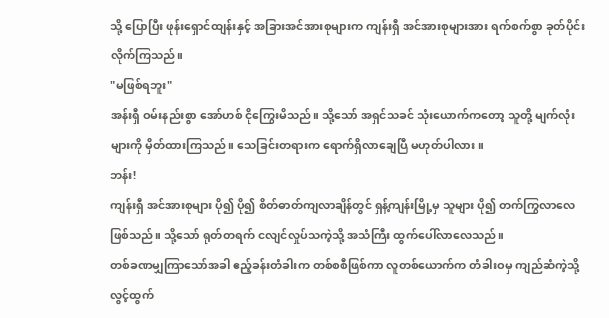သို့ ပြောပြီး ဖုန်းရှောင်ထျန်းနှင့် အခြားအင်အားစုများက ကျန်းရှီ အင်အားစုများအား ရက်စက်စွာ ခုတ်ပိုင်းလိုက်ကြသည်။
"မဖြစ်ရဘူး"
အန်းရှီ ဝမ်းနည်းစွာ အော်ဟစ် ငိုကြွေးမိသည်။ သို့သော် အရှင်သခင် သုံးယောက်ကတော့ သူတို့ မျက်လုံးများကို မှိတ်ထားကြသည်။ သေခြင်းတရားက ရောက်ရှိလာချေပြီ မဟုတ်ပါလား။
ဘန်း!
ကျန်းရှီ အင်အားစုများ ပို၍ ပို၍ စိတ်ဓာတ်ကျလာချိန်တွင် ရှန့်ကျန်းမြို့မှ သူများ ပို၍ တက်ကြွလာလေ ဖြစ်သည်။ သို့သော် ရုတ်တရက် ငလျင်လှုပ်သကဲ့သို့ အသံကြီး ထွက်ပေါ်လာလေသည်။
တစ်ခဏမျှကြာသော်အခါ ဧည့်ခန်းတံခါးက တစ်စစီဖြစ်ကာ လူတစ်ယောက်က တံခါးဝမှ ကျည်ဆံကဲ့သို့ လွင့်ထွက်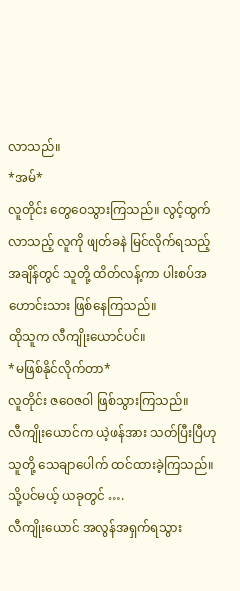လာသည်။
*အမ်*
လူတိုင်း တွေဝေသွားကြသည်။ လွင့်ထွက်လာသည့် လူကို ဖျတ်ခနဲ မြင်လိုက်ရသည့် အချိန်တွင် သူတို့ ထိတ်လန့်ကာ ပါးစပ်အဟောင်းသား ဖြစ်နေကြသည်။
ထိုသူက လီကျိုးယောင်ပင်။
*မဖြစ်နိုင်လိုက်တာ*
လူတိုင်း ဇဝေဇဝါ ဖြစ်သွားကြသည်။
လီကျိုးယောင်က ယဲ့ဖန်အား သတ်ပြီးပြီဟု သူတို့ သေချာပေါက် ထင်ထားခဲ့ကြသည်။ သို့ပင်မယ့် ယခုတွင် ….
လီကျိုးယောင် အလွန်အရှက်ရသွား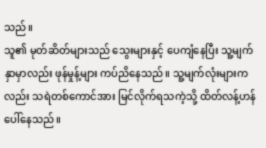သည်။
သူ၏ မုတ်ဆိတ်များသည် သွေးများနှင့် ပေကျံနေပြီး သူ့မျက်နှာမှာလည်း ဖုန်မှုန့်များ ကပ်ညိနေသည်။ သူ့မျက်လုံးများကလည်း သရဲတစ်ကောင်အား မြင်လိုက်ရသကဲ့သို့ ထိတ်လန့်ဟန် ပေါ်နေသည်။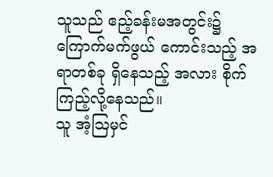သူသည် ဧည့်ခန်းမအတွင်း၌ ကြောက်မက်ဖွယ် ကောင်းသည့် အရာတစ်ခု ရှိနေသည့် အလား စိုက်ကြည့်လို့နေသည်။
သူ အံ့ဩမှင်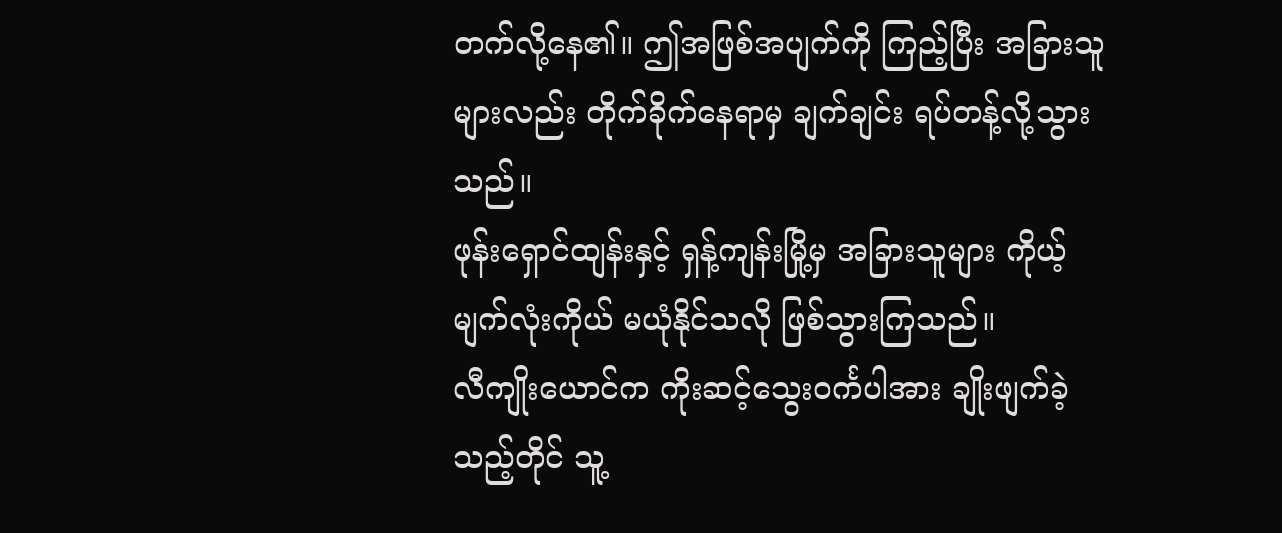တက်လို့နေ၏။ ဤအဖြစ်အပျက်ကို ကြည့်ပြီး အခြားသူများလည်း တိုက်ခိုက်နေရာမှ ချက်ချင်း ရပ်တန့်လို့သွားသည်။
ဖုန်းရှောင်ထျန်းနှင့် ရှန့်ကျန်းမြို့မှ အခြားသူများ ကိုယ့်မျက်လုံးကိုယ် မယုံနိုင်သလို ဖြစ်သွားကြသည်။
လီကျိုးယောင်က ကိုးဆင့်သွေးဝင်္ကပါအား ချိုးဖျက်ခဲ့သည့်တိုင် သူ့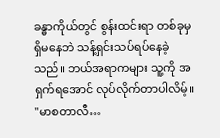ခန္ဓာကိုယ်တွင် စွန်းထင်းရာ တစ်ခုမှ ရှိမနေဘဲ သန့်ရှင်းသပ်ရပ်နေခဲ့သည်။ ဘယ်အရာကများ သူ့ကို အရှက်ရအောင် လုပ်လိုက်တာပါလိမ့်။
"မာစတာလီ…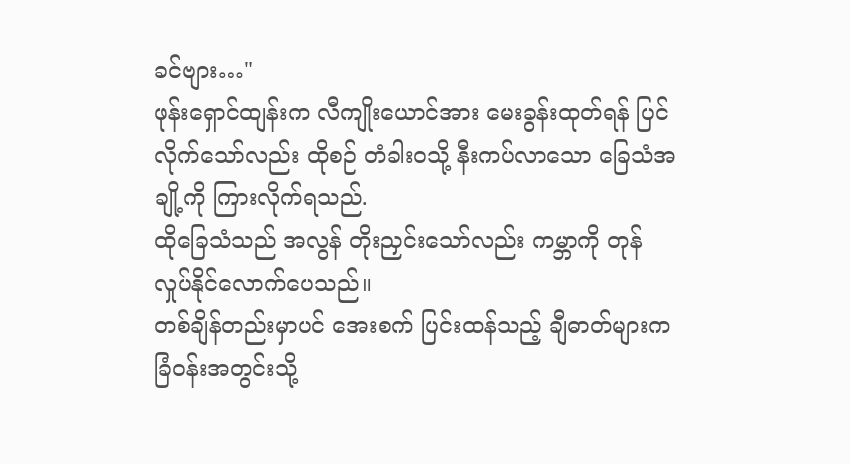ခင်ဗျား…"
ဖုန်းရှောင်ထျန်းက လီကျိုးယောင်အား မေးခွန်းထုတ်ရန် ပြင်လိုက်သော်လည်း ထိုစဉ် တံခါးဝသို့ နီးကပ်လာသော ခြေသံအချို့ကို ကြားလိုက်ရသည်.
ထိုခြေသံသည် အလွန် တိုးညှင်းသော်လည်း ကမ္ဘာကို တုန်လှုပ်နိုင်လောက်ပေသည်။
တစ်ချိန်တည်းမှာပင် အေးစက် ပြင်းထန်သည့် ချီဓာတ်များက ခြံဝန်းအတွင်းသို့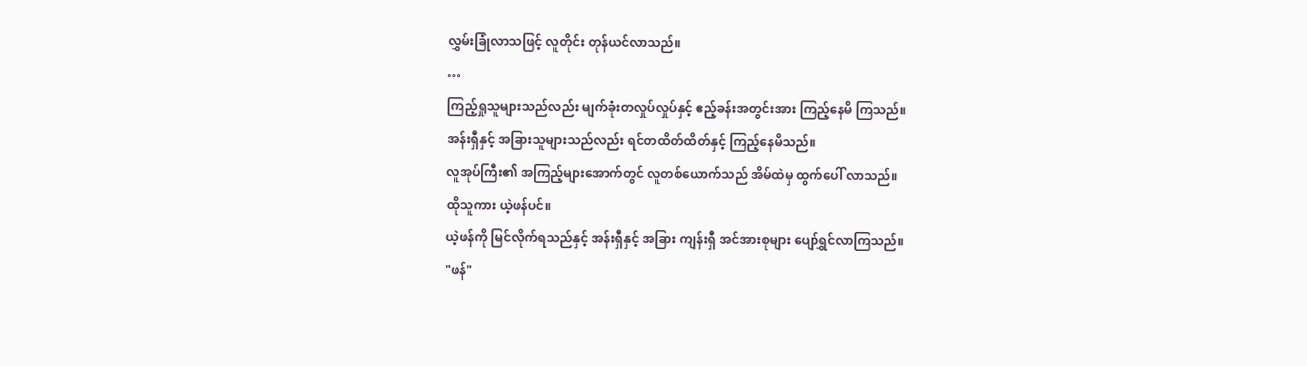လွှမ်းခြုံလာသဖြင့် လူတိုင်း တုန်ယင်လာသည်။
…
ကြည့်ရှုသူများသည်လည်း မျက်ခုံးတလှုပ်လှုပ်နှင့် ဧည့်ခန်းအတွင်းအား ကြည့်နေမိ ကြသည်။
အန်းရှီနှင့် အခြားသူများသည်လည်း ရင်တထိတ်ထိတ်နှင့် ကြည့်နေမိသည်။
လူအုပ်ကြီး၏ အကြည့်များအောက်တွင် လူတစ်ယောက်သည် အိမ်ထဲမှ ထွက်ပေါ် လာသည်။
ထိုသူကား ယဲ့ဖန်ပင်။
ယဲ့ဖန်ကို မြင်လိုက်ရသည်နှင့် အန်းရှီနှင့် အခြား ကျန်းရှီ အင်အားစုများ ပျော်ရွှင်လာကြသည်။
"ဖန်"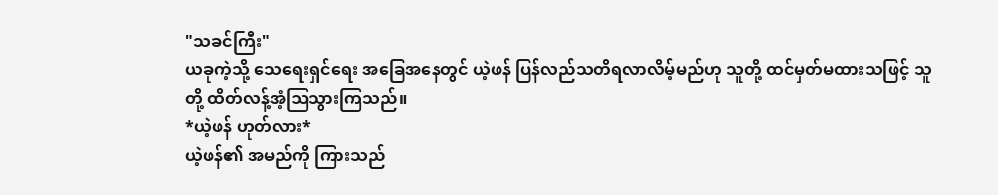"သခင်ကြီး"
ယခုကဲ့သို့ သေရေးရှင်ရေး အခြေအနေတွင် ယဲ့ဖန် ပြန်လည်သတိရလာလိမ့်မည်ဟု သူတို့ ထင်မှတ်မထားသဖြင့် သူတို့ ထိတ်လန့်အံ့ဩသွားကြသည်။
*ယဲ့ဖန် ဟုတ်လား*
ယဲ့ဖန်၏ အမည်ကို ကြားသည်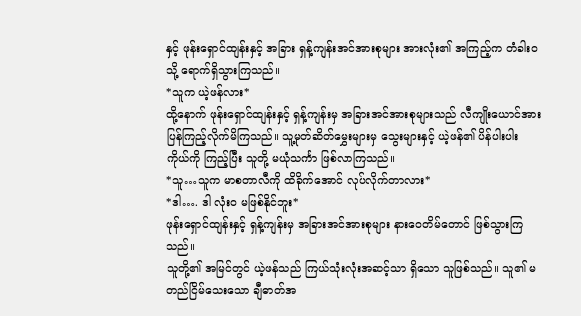နှင့် ဖုန်းရှောင်ထျန်းနှင့် အခြား ရှန့်ကျန်းအင်အားစုများ အားလုံး၏ အကြည့်က တံခါးဝသို့ ရောက်ရှိသွားကြသည်။
*သူက ယဲ့ဖန်လား*
ထို့နောက် ဖုန်းရှောင်ထျန်းနှင့် ရှန့်ကျန်းမှ အခြားအင်အားစုများသည် လီကျိုးယောင်အား ပြန်ကြည့်လိုက်မိကြသည်။ သူ့မုတ်ဆိတ်မွှေးများမှ သွေးများနှင့် ယဲ့ဖန်၏ ပိန်ပါးပါး ကိုယ်ကို ကြည့်ပြီး သူတို့ မယုံသင်္ကာ ဖြစ်လာကြသည်။
*သူ…သူက မာစတာလီကို ထိခိုက်အောင် လုပ်လိုက်တာလား*
*ဒါ…. ဒါ လုံးဝ မဖြစ်နိုင်ဘူး*
ဖုန်းရှောင်ထျန်းနှင့် ရှန့်ကျန်းမှ အခြားအင်အားစုများ နားဝေတိမ်တောင် ဖြစ်သွားကြသည်။
သူတို့၏ အမြင်တွင် ယဲ့ဖန်သည် ကြယ်သုံးလုံးအဆင့်သာ ရှိသော သူဖြစ်သည်။ သူ၏ မတည်ငြိမ်သေးသော ချီဓာတ်အ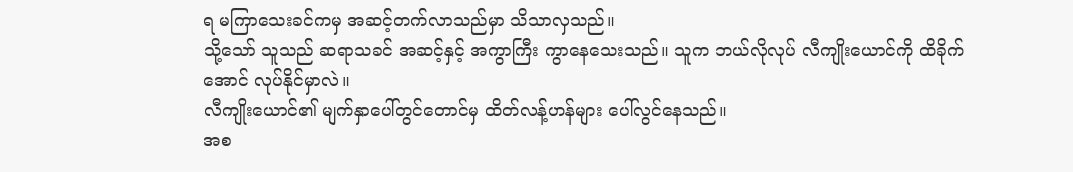ရ မကြာသေးခင်ကမှ အဆင့်တက်လာသည်မှာ သိသာလှသည်။
သို့သော် သူသည် ဆရာသခင် အဆင့်နှင့် အကွာကြီး ကွာနေသေးသည်။ သူက ဘယ်လိုလုပ် လီကျိုးယောင်ကို ထိခိုက်အောင် လုပ်နိုင်မှာလဲ။
လီကျိုးယောင်၏ မျက်နှာပေါ်တွင်တောင်မှ ထိတ်လန့်ဟန်များ ပေါ်လွင်နေသည်။
အစ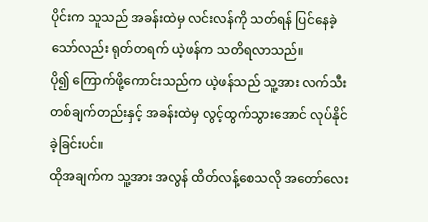ပိုင်းက သူသည် အခန်းထဲမှ လင်းလန်ကို သတ်ရန် ပြင်နေခဲ့သော်လည်း ရုတ်တရက် ယဲ့ဖန်က သတိရလာသည်။
ပို၍ ကြောက်ဖို့ကောင်းသည်က ယဲ့ဖန်သည် သူ့အား လက်သီးတစ်ချက်တည်းနှင့် အခန်းထဲမှ လွင့်ထွက်သွားအောင် လုပ်နိုင်ခဲ့ခြင်းပင်။
ထိုအချက်က သူ့အား အလွန် ထိတ်လန့်စေသလို အတော်လေး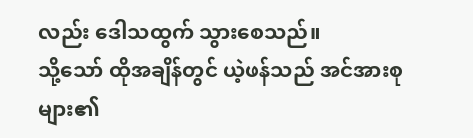လည်း ဒေါသထွက် သွားစေသည်။
သို့သော် ထိုအချိန်တွင် ယဲ့ဖန်သည် အင်အားစုများ၏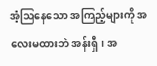အံ့ဩနေသော အကြည့်များကို အလေးမထားဘဲ အန်းရှီ၊ အ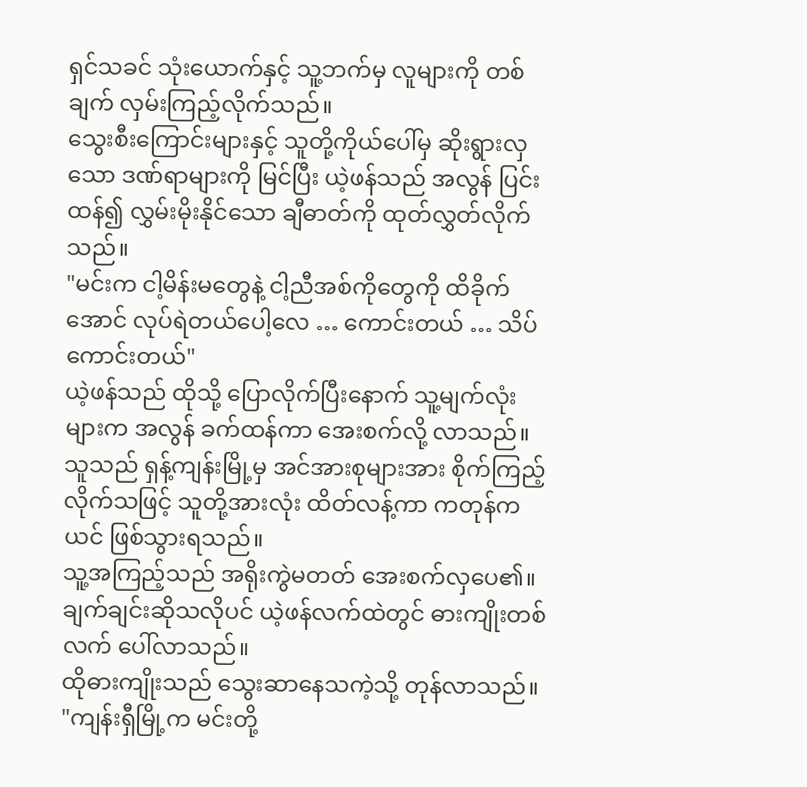ရှင်သခင် သုံးယောက်နှင့် သူ့ဘက်မှ လူများကို တစ်ချက် လှမ်းကြည့်လိုက်သည်။
သွေးစီးကြောင်းများနှင့် သူတို့ကိုယ်ပေါ်မှ ဆိုးရွားလှသော ဒဏ်ရာများကို မြင်ပြီး ယဲ့ဖန်သည် အလွန် ပြင်းထန်၍ လွှမ်းမိုးနိုင်သော ချီဓာတ်ကို ထုတ်လွှတ်လိုက်သည်။
"မင်းက ငါ့မိန်းမတွေနဲ့ ငါ့ညီအစ်ကိုတွေကို ထိခိုက်အောင် လုပ်ရဲတယ်ပေါ့လေ … ကောင်းတယ် … သိပ်ကောင်းတယ်"
ယဲ့ဖန်သည် ထိုသို့ ပြောလိုက်ပြီးနောက် သူ့မျက်လုံးများက အလွန် ခက်ထန်ကာ အေးစက်လို့ လာသည်။
သူသည် ရှန့်ကျန်းမြို့မှ အင်အားစုများအား စိုက်ကြည့်လိုက်သဖြင့် သူတို့အားလုံး ထိတ်လန့်ကာ ကတုန်ကယင် ဖြစ်သွားရသည်။
သူ့အကြည့်သည် အရိုးကွဲမတတ် အေးစက်လှပေ၏။ ချက်ချင်းဆိုသလိုပင် ယဲ့ဖန်လက်ထဲတွင် ဓားကျိုးတစ်လက် ပေါ်လာသည်။
ထိုဓားကျိုးသည် သွေးဆာနေသကဲ့သို့ တုန်လာသည်။
"ကျန်းရှီမြို့က မင်းတို့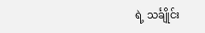ရဲ့ သင်္ချိုင်း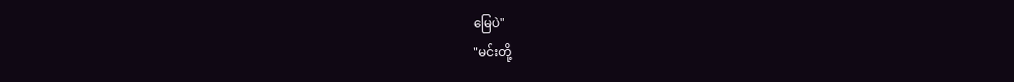မြေပဲ"
"မင်းတို့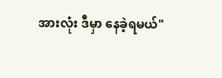အားလုံး ဒီမှာ နေခဲ့ရမယ်"